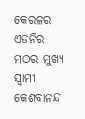କେରଳର ଏଡନିର ମଠର ମୁଖ୍ୟ ସ୍ୱାମୀ କେଶବାନନ୍ଦ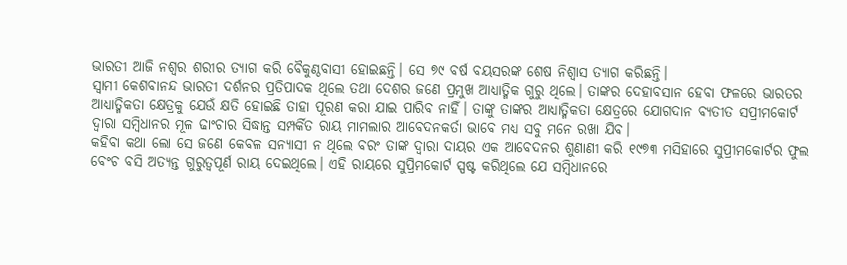ଭାରତୀ ଆଜି ନଶ୍ୱର ଶରୀର ତ୍ୟାଗ କରି ବୈକୁଣ୍ଠବାସୀ ହୋଇଛନ୍ତି। ସେ ୭୯ ବର୍ଷ ବୟସରଙ୍କ ଶେଷ ନିଶ୍ୱାସ ତ୍ୟାଗ କରିଛନ୍ତି।
ସ୍ୱାମୀ କେଶବାନନ୍ଦ ଭାରତୀ ଦର୍ଶନର ପ୍ରତିପାଦକ ଥିଲେ ତଥା ଦେଶର ଜଣେ ପ୍ରମୁଖ ଆଧ୍ୟାତ୍ମିକ ଗୁରୁ ଥିଲେ। ତାଙ୍କର ଦେହାବସାନ ହେବା ଫଳରେ ଭାରତର ଆଧ୍ୟାତ୍ମିକତା କ୍ଷେତ୍ରକୁ ଯେଉଁ କ୍ଷତି ହୋଇଛି ତାହା ପୂରଣ କରା ଯାଇ ପାରିବ ନାହିଁ। ତାଙ୍କୁ ତାଙ୍କର ଆଧ୍ୟାତ୍ମିକତା କ୍ଷେତ୍ରରେ ଯୋଗଦାନ ବ୍ୟତୀତ ସପ୍ରୀମକୋର୍ଟ ଦ୍ୱାରା ସମ୍ବିଧାନର ମୂଳ ଢାଂଚାର ସିଦ୍ଧାନ୍ତ ସମ୍ପର୍କିତ ରାୟ ମାମଲାର ଆବେଦନକର୍ତା ଭାବେ ମଧ୍ୟ ସବୁ ମନେ ରଖା ଯିବ।
କହିବା କଥା ଲୋ ସେ ଜଣେ କେବଳ ସନ୍ୟାସୀ ନ ଥିଲେ ବରଂ ତାଙ୍କ ଦ୍ୱାରା ଦାୟର ଏକ ଆବେଦନର ଶୁଣାଣୀ କରି ୧୯୭୩ ମସିହାରେ ସୁପ୍ରୀମକୋର୍ଟର ଫୁଲ ବେଂଚ ବସି ଅତ୍ୟନ୍ତ ଗୁରୁତ୍ୱପୂର୍ଣ ରାୟ ଦେଇଥିଲେ। ଏହି ରାୟରେ ସୁପ୍ରିମକୋର୍ଟ ସ୍ପଷ୍ଟ କରିଥିଲେ ଯେ ସମ୍ବିଧାନରେ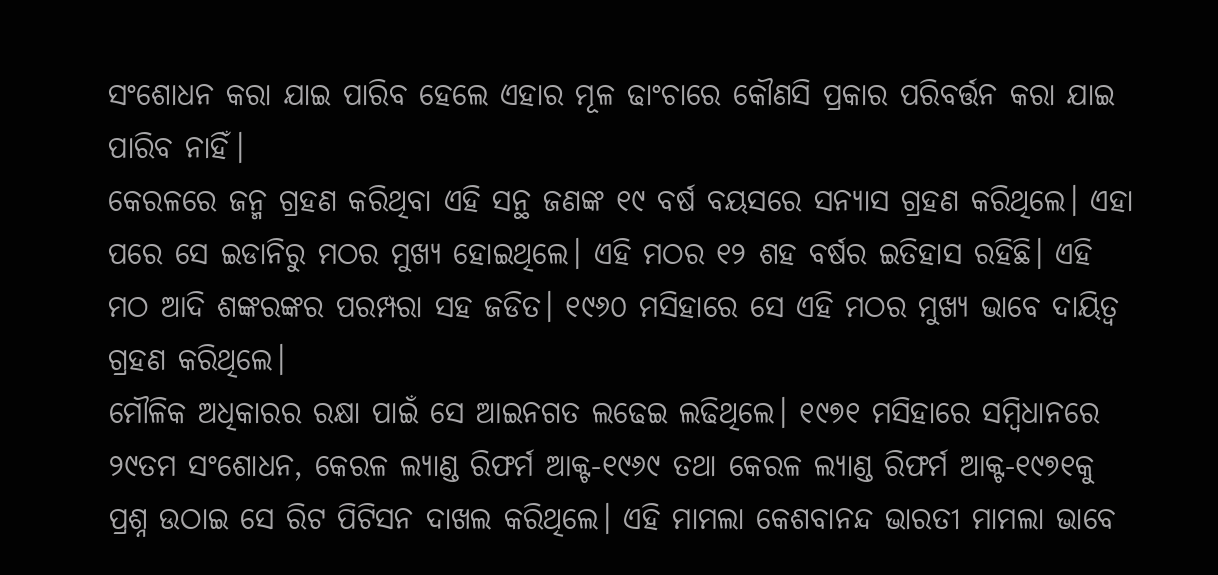ସଂଶୋଧନ କରା ଯାଇ ପାରିବ ହେଲେ ଏହାର ମୂଳ ଢାଂଚାରେ କୌଣସି ପ୍ରକାର ପରିବର୍ତ୍ତନ କରା ଯାଇ ପାରିବ ନାହିଁ।
କେରଳରେ ଜନ୍ମ ଗ୍ରହଣ କରିଥିବା ଏହି ସନ୍ଥ ଜଣଙ୍କ ୧୯ ବର୍ଷ ବୟସରେ ସନ୍ୟାସ ଗ୍ରହଣ କରିଥିଲେ। ଏହା ପରେ ସେ ଇଡାନିରୁ ମଠର ମୁଖ୍ୟ ହୋଇଥିଲେ। ଏହି ମଠର ୧୨ ଶହ ବର୍ଷର ଇତିହାସ ରହିଛି। ଏହି ମଠ ଆଦି ଶଙ୍କରଙ୍କର ପରମ୍ପରା ସହ ଜଡିତ। ୧୯୬୦ ମସିହାରେ ସେ ଏହି ମଠର ମୁଖ୍ୟ ଭାବେ ଦାୟିତ୍ୱ ଗ୍ରହଣ କରିଥିଲେ।
ମୌଳିକ ଅଧିକାରର ରକ୍ଷା ପାଇଁ ସେ ଆଇନଗତ ଲଢେଇ ଲଢିଥିଲେ। ୧୯୭୧ ମସିହାରେ ସମ୍ବିଧାନରେ ୨୯ତମ ସଂଶୋଧନ, କେରଳ ଲ୍ୟାଣ୍ଡ ରିଫର୍ମ ଆକ୍ଟ-୧୯୬୯ ତଥା କେରଳ ଲ୍ୟାଣ୍ଡ ରିଫର୍ମ ଆକ୍ଟ-୧୯୭୧କୁ ପ୍ରଶ୍ନ ଉଠାଇ ସେ ରିଟ ପିଟିସନ ଦାଖଲ କରିଥିଲେ। ଏହି ମାମଲା କେଶବାନନ୍ଦ ଭାରତୀ ମାମଲା ଭାବେ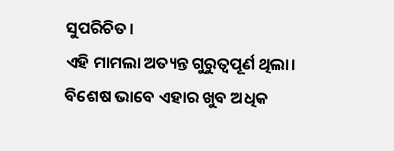ସୁପରିଚିତ।
ଏହି ମାମଲା ଅତ୍ୟନ୍ତ ଗୁରୁତ୍ୱପୂର୍ଣ ଥିଲା। ବିଶେଷ ଭାବେ ଏହାର ଖୁବ ଅଧିକ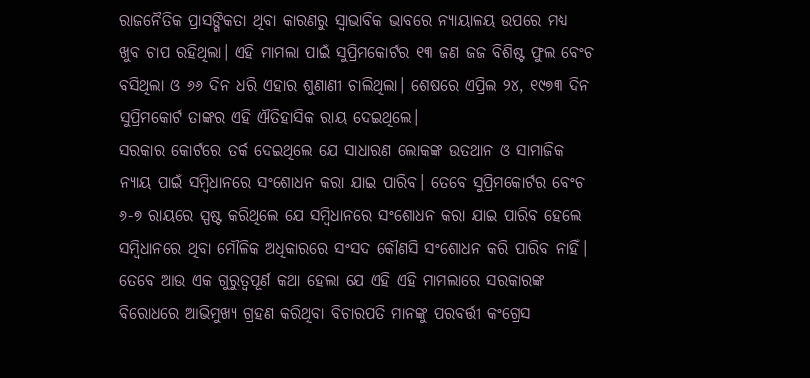ରାଜନୈତିକ ପ୍ରାସଙ୍ଗିକତା ଥିବା କାରଣରୁ ସ୍ୱାଭାବିକ ଭାବରେ ନ୍ୟାୟାଳୟ ଉପରେ ମଧ୍ୟ ଖୁବ ଚାପ ରହିଥିଲା। ଏହି ମାମଲା ପାଇଁ ସୁପ୍ରିମକୋର୍ଟର ୧୩ ଜଣ ଜଜ ବିଶିଷ୍ଟ ଫୁଲ ବେଂଚ ବସିଥିଲା ଓ ୬୬ ଦିନ ଧରି ଏହାର ଶୁଣାଣୀ ଚାଲିଥିଲା। ଶେଷରେ ଏପ୍ରିଲ ୨୪, ୧୯୭୩ ଦିନ ସୁପ୍ରିମକୋର୍ଟ ତାଙ୍କର ଏହି ଐତିହାସିକ ରାୟ ଦେଇଥିଲେ।
ସରକାର କୋର୍ଟରେ ତର୍କ ଦେଇଥିଲେ ଯେ ସାଧାରଣ ଲୋକଙ୍କ ଉତଥାନ ଓ ସାମାଜିକ ନ୍ୟାୟ ପାଇଁ ସମ୍ବିଧାନରେ ସଂଶୋଧନ କରା ଯାଇ ପାରିବ। ତେବେ ସୁପ୍ରିମକୋର୍ଟର ବେଂଚ ୬-୭ ରାୟରେ ସ୍ପଷ୍ଟ କରିଥିଲେ ଯେ ସମ୍ବିଧାନରେ ସଂଶୋଧନ କରା ଯାଇ ପାରିବ ହେଲେ ସମ୍ବିଧାନରେ ଥିବା ମୌଳିକ ଅଧିକାରରେ ସଂସଦ କୌଣସି ସଂଶୋଧନ କରି ପାରିବ ନାହିଁ।
ତେବେ ଆଉ ଏକ ଗୁରୁତ୍ୱପୂର୍ଣ କଥା ହେଲା ଯେ ଏହି ଏହି ମାମଲାରେ ସରକାରଙ୍କ ବିରୋଧରେ ଆଭିମୁଖ୍ୟ ଗ୍ରହଣ କରିଥିବା ବିଚାରପତି ମାନଙ୍କୁ ପରବର୍ତ୍ତୀ କଂଗ୍ରେସ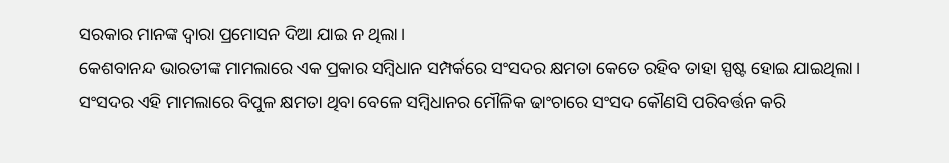ସରକାର ମାନଙ୍କ ଦ୍ୱାରା ପ୍ରମୋସନ ଦିଆ ଯାଇ ନ ଥିଲା।
କେଶବାନନ୍ଦ ଭାରତୀଙ୍କ ମାମଲାରେ ଏକ ପ୍ରକାର ସମ୍ବିଧାନ ସମ୍ପର୍କରେ ସଂସଦର କ୍ଷମତା କେତେ ରହିବ ତାହା ସ୍ପଷ୍ଟ ହୋଇ ଯାଇଥିଲା। ସଂସଦର ଏହି ମାମଲାରେ ବିପୁଳ କ୍ଷମତା ଥିବା ବେଳେ ସମ୍ବିଧାନର ମୌଳିକ ଢାଂଚାରେ ସଂସଦ କୌଣସି ପରିବର୍ତ୍ତନ କରି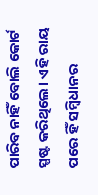ପାରିବ ନାହିଁ ବୋଲି କୋର୍ଟ ସ୍ପଷ୍ଟ କରିଥିଲେ। ଏହି ରାୟ ପରେ ହିଁ ସମ୍ବିଧାନର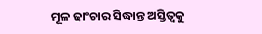ମୂଳ ଢାଂଚାର ସିଦ୍ଧାନ୍ତ ଅସ୍ତିତ୍ୱକୁ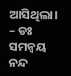ଆସିଥିଲା।
– ଡଃ ସମନ୍ୱୟ ନନ୍ଦ